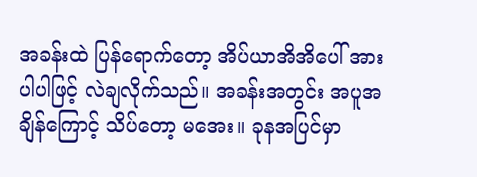အခန်းထဲ ပြန်ရောက်တော့ အိပ်ယာအိအိပေါ် အားပါပါဖြင့် လဲချလိုက်သည်။ အခန်းအတွင်း အပူအချိန်ကြောင့် သိပ်တော့ မအေး။ ခုနအပြင်မှာ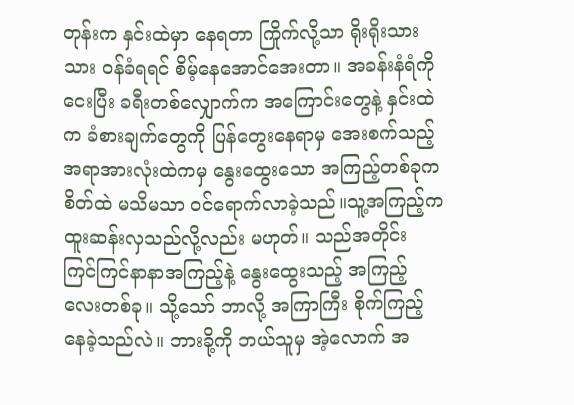တုန်းက နှင်းထဲမှာ နေရတာ ကြိုက်လို့သာ ရိုးရိုးသားသား ဝန်ခံရရင် စိမ့်နေအောင်အေးတာ။ အခန်းနံရံကို ငေးပြီး ခရီးတစ်လျှောက်က အကြောင်းတွေနဲ့ နှင်းထဲက ခံစားချက်တွေကို ပြန်တွေးနေရာမှ အေးစက်သည့် အရာအားလုံးထဲကမှ နွေးထွေးသော အကြည့်တစ်ခုက စိတ်ထဲ မသိမသာ ဝင်ရောက်လာခဲ့သည်။သူ့အကြည့်က ထူးဆန်းလှသည်လို့လည်း မဟုတ်။ သည်အတိုင်း ကြင်ကြင်နာနာအကြည့်နဲ့ နွေးထွေးသည့် အကြည့်လေးတစ်ခု။ သို့သော် ဘာလို့ အကြာကြီး စိုက်ကြည့်နေခဲ့သည်လဲ။ ဘားခို့ကို ဘယ်သူမှ အဲ့လောက် အ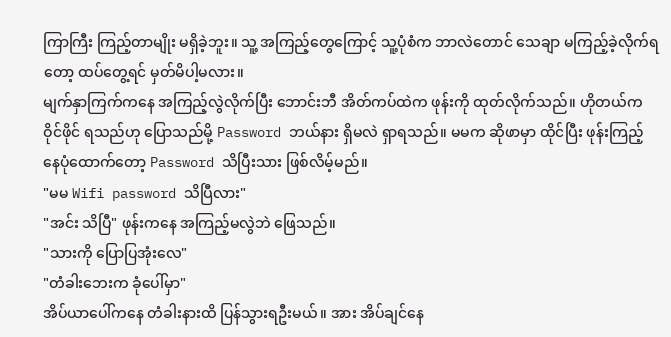ကြာကြီး ကြည့်တာမျိုး မရှိခဲ့ဘူး။ သူ့ အကြည့်တွေကြောင့် သူ့ပုံစံက ဘာလဲတောင် သေချာ မကြည့်ခဲ့လိုက်ရတော့ ထပ်တွေ့ရင် မှတ်မိပါ့မလား။
မျက်နှာကြက်ကနေ အကြည့်လွဲလိုက်ပြီး ဘောင်းဘီ အိတ်ကပ်ထဲက ဖုန်းကို ထုတ်လိုက်သည်။ ဟိုတယ်က ဝိုင်ဖိုင် ရသည်ဟု ပြောသည်မို့ Password ဘယ်နား ရှိမလဲ ရှာရသည်။ မမက ဆိုဖာမှာ ထိုင်ပြီး ဖုန်းကြည့်နေပုံထောက်တော့ Password သိပြီးသား ဖြစ်လိမ့်မည်။
"မမ Wifi password သိပြီလား"
"အင်း သိပြီ" ဖုန်းကနေ အကြည့်မလွဲဘဲ ဖြေသည်။
"သားကို ပြောပြအုံးလေ"
"တံခါးဘေးက ခုံပေါ်မှာ"
အိပ်ယာပေါ်ကနေ တံခါးနားထိ ပြန်သွားရဦးမယ်။ အား အိပ်ချင်နေ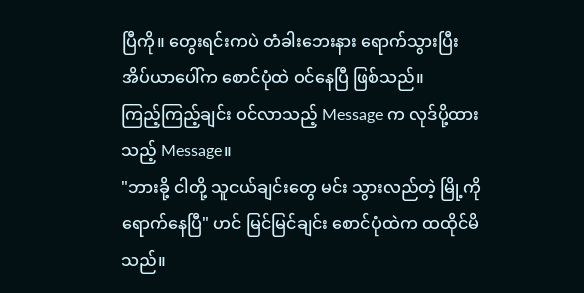ပြီကို။ တွေးရင်းကပဲ တံခါးဘေးနား ရောက်သွားပြီး အိပ်ယာပေါ်က စောင်ပုံထဲ ဝင်နေပြီ ဖြစ်သည်။
ကြည့်ကြည့်ချင်း ဝင်လာသည့် Message က လုဒ်ပို့ထားသည့် Message။
"ဘားခို့ ငါတို့ သူငယ်ချင်းတွေ မင်း သွားလည်တဲ့ မြို့ကို ရောက်နေပြီ" ဟင် မြင်မြင်ချင်း စောင်ပုံထဲက ထထိုင်မိသည်။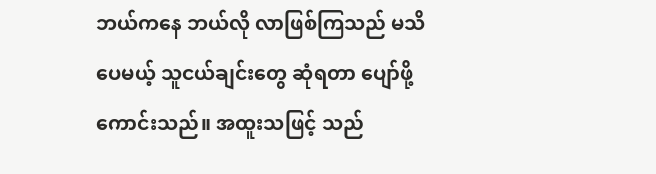ဘယ်ကနေ ဘယ်လို လာဖြစ်ကြသည် မသိပေမယ့် သူငယ်ချင်းတွေ ဆုံရတာ ပျော်ဖို့ ကောင်းသည်။ အထူးသဖြင့် သည်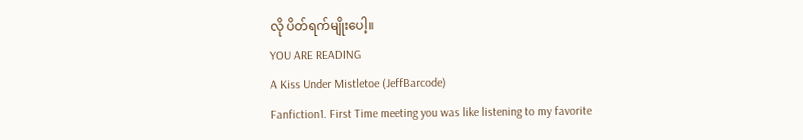လို ပိတ်ရက်မျိုးပေါ့။
YOU ARE READING
A Kiss Under Mistletoe (JeffBarcode)
Fanfiction1. First Time meeting you was like listening to my favorite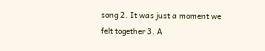song 2. It was just a moment we felt together 3. A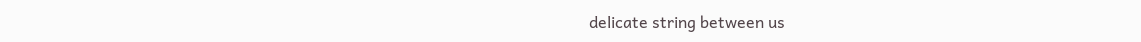delicate string between us